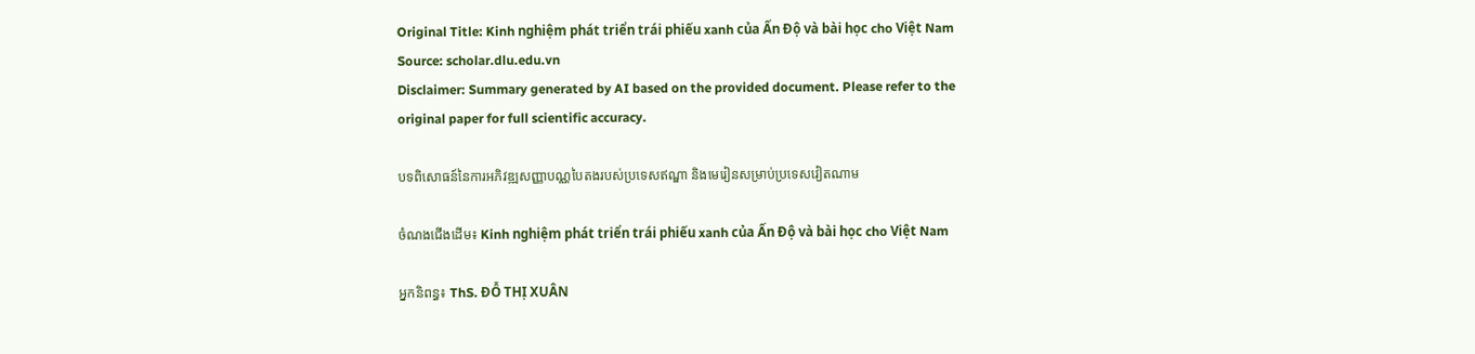Original Title: Kinh nghiệm phát triển trái phiếu xanh của Ấn Độ và bài học cho Việt Nam
Source: scholar.dlu.edu.vn
Disclaimer: Summary generated by AI based on the provided document. Please refer to the original paper for full scientific accuracy.

បទពិសោធន៍នៃការអភិវឌ្ឍសញ្ញាបណ្ណបៃតងរបស់ប្រទេសឥណ្ឌា និងមេរៀនសម្រាប់ប្រទេសវៀតណាម

ចំណងជើងដើម៖ Kinh nghiệm phát triển trái phiếu xanh của Ấn Độ và bài học cho Việt Nam

អ្នកនិពន្ធ៖ ThS. ĐỖ THỊ XUÂN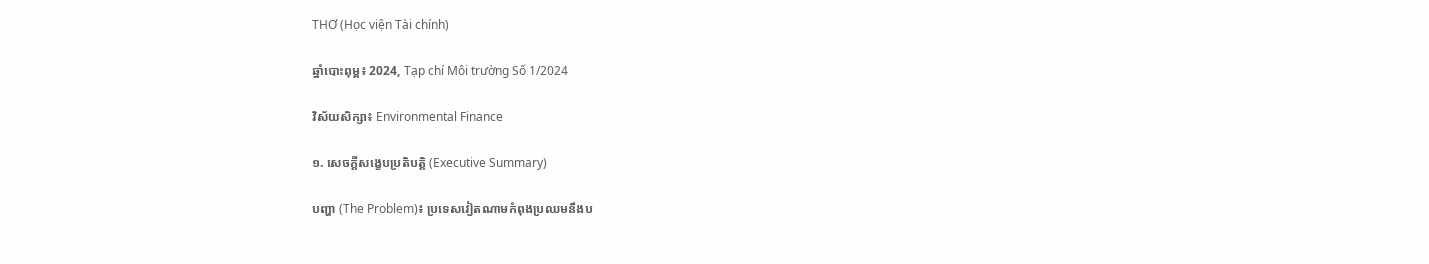THƠ (Học viện Tài chính)

ឆ្នាំបោះពុម្ព៖ 2024, Tạp chí Môi trường Số 1/2024

វិស័យសិក្សា៖ Environmental Finance

១. សេចក្តីសង្ខេបប្រតិបត្តិ (Executive Summary)

បញ្ហា (The Problem)៖ ប្រទេសវៀតណាមកំពុងប្រឈមនឹងប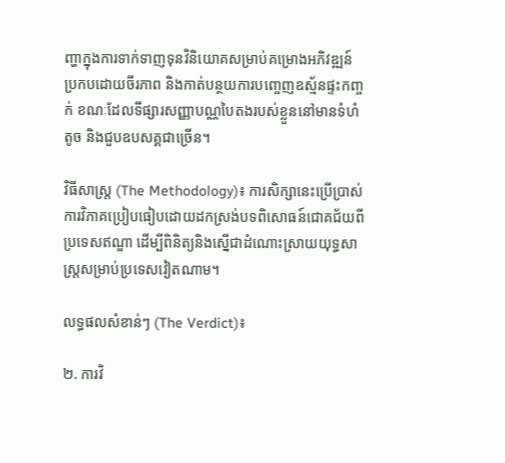ញ្ហាក្នុងការទាក់ទាញទុនវិនិយោគសម្រាប់គម្រោងអភិវឌ្ឍន៍ប្រកបដោយចីរភាព និងកាត់បន្ថយការបញ្ចេញឧស្ម័នផ្ទះកញ្ចក់ ខណៈដែលទីផ្សារសញ្ញាបណ្ណបៃតងរបស់ខ្លួននៅមានទំហំតូច និងជួបឧបសគ្គជាច្រើន។

វិធីសាស្ត្រ (The Methodology)៖ ការសិក្សានេះប្រើប្រាស់ការវិភាគប្រៀបធៀបដោយដកស្រង់បទពិសោធន៍ជោគជ័យពីប្រទេសឥណ្ឌា ដើម្បីពិនិត្យនិងស្នើជាដំណោះស្រាយយុទ្ធសាស្ត្រសម្រាប់ប្រទេសវៀតណាម។

លទ្ធផលសំខាន់ៗ (The Verdict)៖

២. ការវិ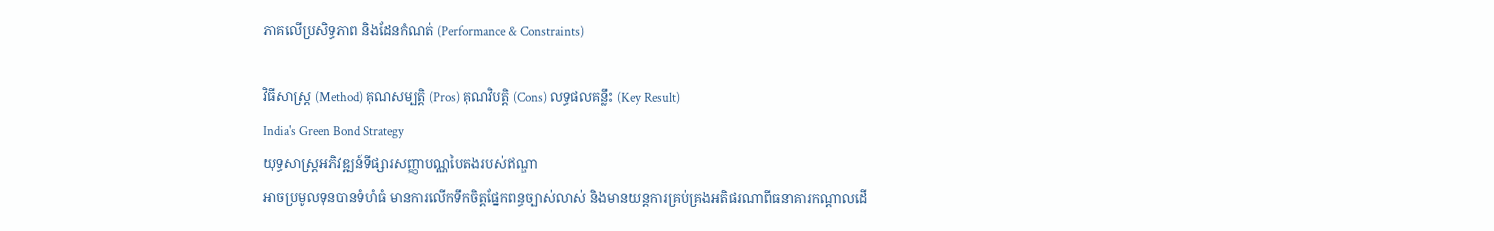ភាគលើប្រសិទ្ធភាព និងដែនកំណត់ (Performance & Constraints)

វិធីសាស្ត្រ (Method) គុណសម្បត្តិ (Pros) គុណវិបត្តិ (Cons) លទ្ធផលគន្លឹះ (Key Result)
India's Green Bond Strategy
យុទ្ធសាស្ត្រអភិវឌ្ឍន៍ទីផ្សារសញ្ញាបណ្ណបៃតងរបស់ឥណ្ឌា
អាចប្រមូលទុនបានទំហំធំ មានការលើកទឹកចិត្តផ្នែកពន្ធច្បាស់លាស់ និងមានយន្តការគ្រប់គ្រងអតិផរណាពីធនាគារកណ្តាលដើ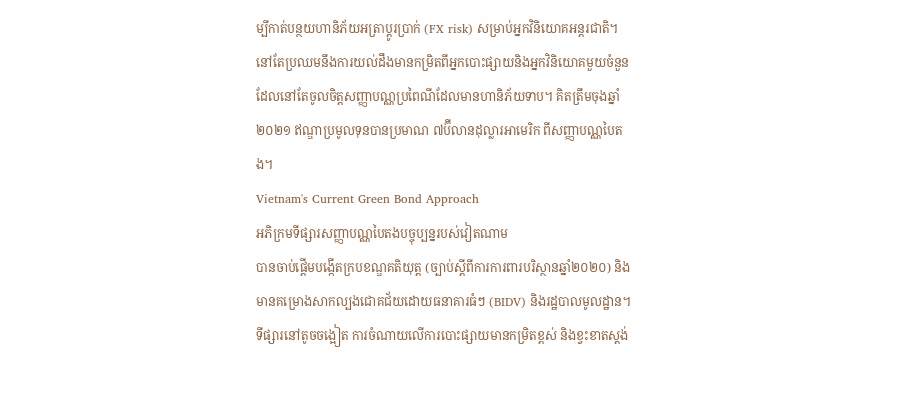ម្បីកាត់បន្ថយហានិភ័យអត្រាប្តូរប្រាក់ (FX risk) សម្រាប់អ្នកវិនិយោគអន្តរជាតិ។ នៅតែប្រឈមនឹងការយល់ដឹងមានកម្រិតពីអ្នកបោះផ្សាយនិងអ្នកវិនិយោគមួយចំនួន ដែលនៅតែចូលចិត្តសញ្ញាបណ្ណប្រពៃណីដែលមានហានិភ័យទាប។ គិតត្រឹមចុងឆ្នាំ២០២១ ឥណ្ឌាប្រមូលទុនបានប្រមាណ ៧ប៊ីលានដុល្លារអាមេរិក ពីសញ្ញាបណ្ណបៃតង។
Vietnam's Current Green Bond Approach
អភិក្រមទីផ្សារសញ្ញាបណ្ណបៃតងបច្ចុប្បន្នរបស់វៀតណាម
បានចាប់ផ្តើមបង្កើតក្របខណ្ឌគតិយុត្ត (ច្បាប់ស្តីពីការការពារបរិស្ថានឆ្នាំ២០២០) និងមានគម្រោងសាកល្បងជោគជ័យដោយធនាគារធំៗ (BIDV) និងរដ្ឋបាលមូលដ្ឋាន។ ទីផ្សារនៅតូចចង្អៀត ការចំណាយលើការបោះផ្សាយមានកម្រិតខ្ពស់ និងខ្វះខាតស្តង់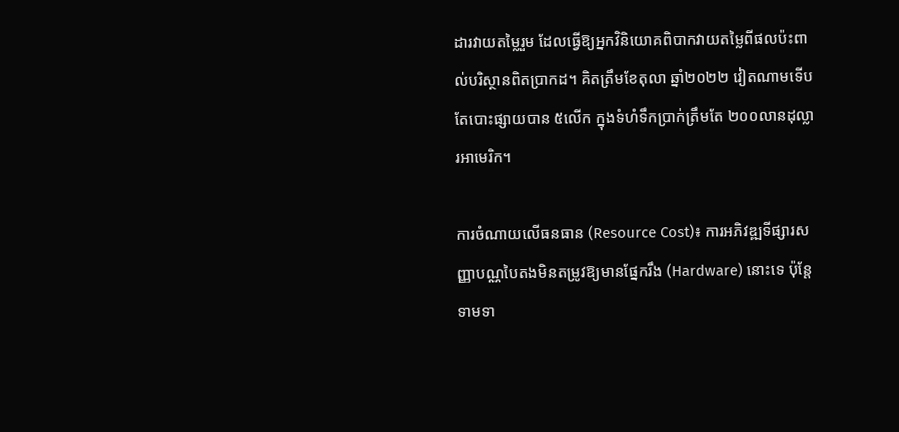ដារវាយតម្លៃរួម ដែលធ្វើឱ្យអ្នកវិនិយោគពិបាកវាយតម្លៃពីផលប៉ះពាល់បរិស្ថានពិតប្រាកដ។ គិតត្រឹមខែតុលា ឆ្នាំ២០២២ វៀតណាមទើបតែបោះផ្សាយបាន ៥លើក ក្នុងទំហំទឹកប្រាក់ត្រឹមតែ ២០០លានដុល្លារអាមេរិក។

ការចំណាយលើធនធាន (Resource Cost)៖ ការអភិវឌ្ឍទីផ្សារសញ្ញាបណ្ណបៃតងមិនតម្រូវឱ្យមានផ្នែករឹង (Hardware) នោះទេ ប៉ុន្តែទាមទា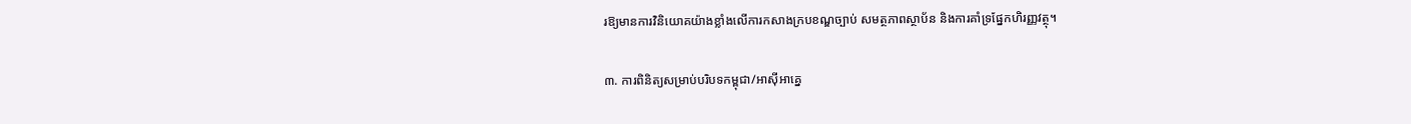រឱ្យមានការវិនិយោគយ៉ាងខ្លាំងលើការកសាងក្របខណ្ឌច្បាប់ សមត្ថភាពស្ថាប័ន និងការគាំទ្រផ្នែកហិរញ្ញវត្ថុ។

៣. ការពិនិត្យសម្រាប់បរិបទកម្ពុជា/អាស៊ីអាគ្នេ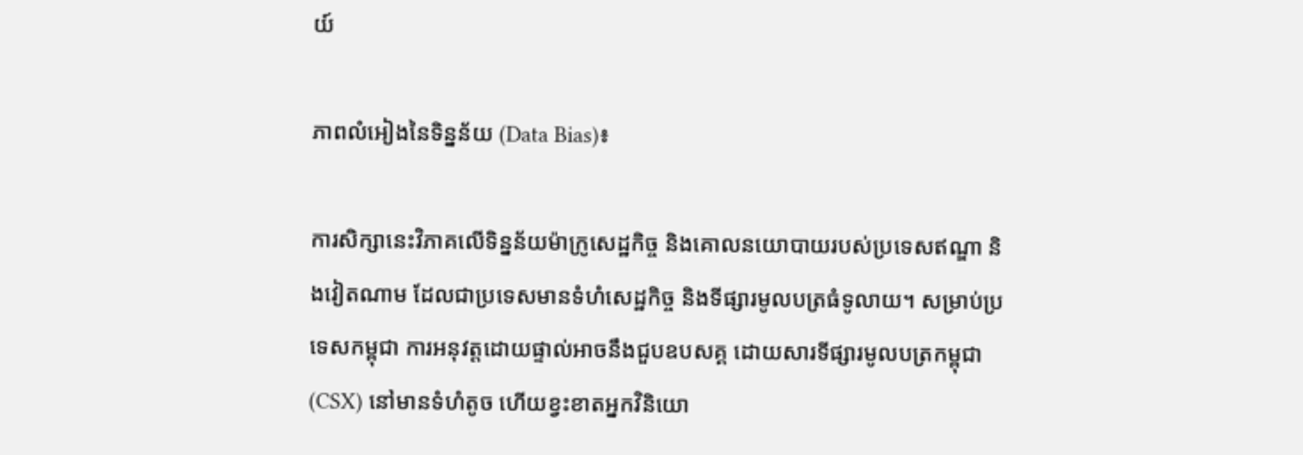យ៍

ភាពលំអៀងនៃទិន្នន័យ (Data Bias)៖

ការសិក្សានេះវិភាគលើទិន្នន័យម៉ាក្រូសេដ្ឋកិច្ច និងគោលនយោបាយរបស់ប្រទេសឥណ្ឌា និងវៀតណាម ដែលជាប្រទេសមានទំហំសេដ្ឋកិច្ច និងទីផ្សារមូលបត្រធំទូលាយ។ សម្រាប់ប្រទេសកម្ពុជា ការអនុវត្តដោយផ្ទាល់អាចនឹងជួបឧបសគ្គ ដោយសារទីផ្សារមូលបត្រកម្ពុជា (CSX) នៅមានទំហំតូច ហើយខ្វះខាតអ្នកវិនិយោ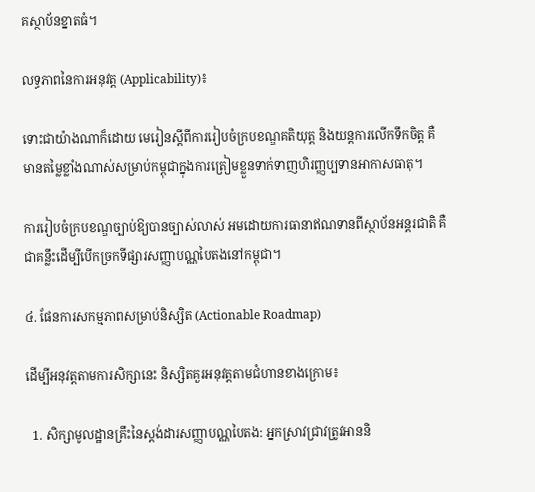គស្ថាប័នខ្នាតធំ។

លទ្ធភាពនៃការអនុវត្ត (Applicability)៖

ទោះជាយ៉ាងណាក៏ដោយ មេរៀនស្តីពីការរៀបចំក្របខណ្ឌគតិយុត្ត និងយន្តការលើកទឹកចិត្ត គឺមានតម្លៃខ្លាំងណាស់សម្រាប់កម្ពុជាក្នុងការត្រៀមខ្លួនទាក់ទាញហិរញ្ញប្បទានអាកាសធាតុ។

ការរៀបចំក្របខណ្ឌច្បាប់ឱ្យបានច្បាស់លាស់ អមដោយការធានាឥណទានពីស្ថាប័នអន្តរជាតិ គឺជាគន្លឹះដើម្បីបើកច្រកទីផ្សារសញ្ញាបណ្ណបៃតងនៅកម្ពុជា។

៤. ផែនការសកម្មភាពសម្រាប់និស្សិត (Actionable Roadmap)

ដើម្បីអនុវត្តតាមការសិក្សានេះ និស្សិតគួរអនុវត្តតាមជំហានខាងក្រោម៖

  1. សិក្សាមូលដ្ឋានគ្រឹះនៃស្តង់ដារសញ្ញាបណ្ណបៃតង: អ្នកស្រាវជ្រាវត្រូវអាននិ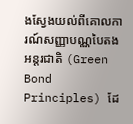ងស្វែងយល់ពីគោលការណ៍សញ្ញាបណ្ណបៃតងអន្តរជាតិ (Green Bond Principles) ដែ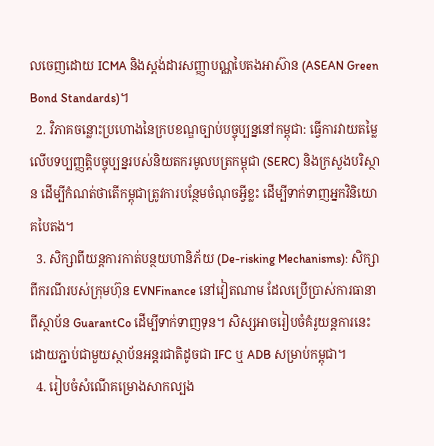លចេញដោយ ICMA និងស្តង់ដារសញ្ញាបណ្ណបៃតងអាស៊ាន (ASEAN Green Bond Standards)។
  2. វិភាគចន្លោះប្រហោងនៃក្របខណ្ឌច្បាប់បច្ចុប្បន្ននៅកម្ពុជា: ធ្វើការវាយតម្លៃលើបទប្បញ្ញត្តិបច្ចុប្បន្នរបស់និយតករមូលបត្រកម្ពុជា (SERC) និងក្រសួងបរិស្ថាន ដើម្បីកំណត់ថាតើកម្ពុជាត្រូវការបន្ថែមចំណុចអ្វីខ្លះ ដើម្បីទាក់ទាញអ្នកវិនិយោគបៃតង។
  3. សិក្សាពីយន្តការកាត់បន្ថយហានិភ័យ (De-risking Mechanisms): សិក្សាពីករណីរបស់ក្រុមហ៊ុន EVNFinance នៅវៀតណាម ដែលប្រើប្រាស់ការធានាពីស្ថាប័ន GuarantCo ដើម្បីទាក់ទាញទុន។ សិស្សអាចរៀបចំគំរូយន្តការនេះដោយភ្ជាប់ជាមួយស្ថាប័នអន្តរជាតិដូចជា IFC ឬ ADB សម្រាប់កម្ពុជា។
  4. រៀបចំសំណើគម្រោងសាកល្បង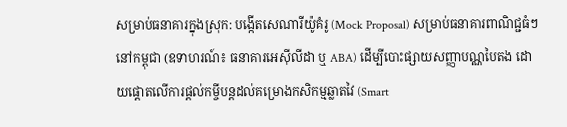សម្រាប់ធនាគារក្នុងស្រុក: បង្កើតសេណារីយ៉ូគំរូ (Mock Proposal) សម្រាប់ធនាគារពាណិជ្ជធំៗនៅកម្ពុជា (ឧទាហរណ៍៖ ធនាគារអេស៊ីលីដា ឬ ABA) ដើម្បីបោះផ្សាយសញ្ញាបណ្ណបៃតង ដោយផ្តោតលើការផ្តល់កម្ចីបន្តដល់គម្រោងកសិកម្មឆ្លាតវៃ (Smart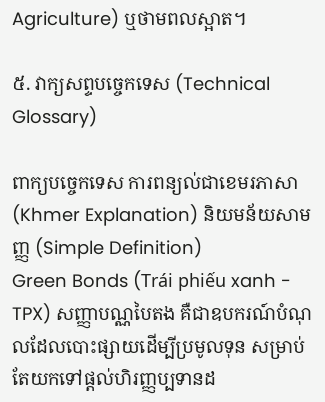Agriculture) ឬថាមពលស្អាត។

៥. វាក្យសព្ទបច្ចេកទេស (Technical Glossary)

ពាក្យបច្ចេកទេស ការពន្យល់ជាខេមរភាសា (Khmer Explanation) និយមន័យសាមញ្ញ (Simple Definition)
Green Bonds (Trái phiếu xanh - TPX) សញ្ញាបណ្ណបៃតង គឺជាឧបករណ៍បំណុលដែលបោះផ្សាយដើម្បីប្រមូលទុន សម្រាប់តែយកទៅផ្តល់ហិរញ្ញប្បទានដ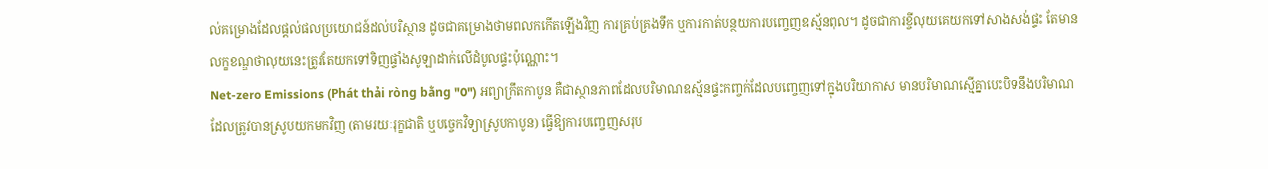ល់គម្រោងដែលផ្តល់ផលប្រយោជន៍ដល់បរិស្ថាន ដូចជាគម្រោងថាមពលកកើតឡើងវិញ ការគ្រប់គ្រងទឹក ឬការកាត់បន្ថយការបញ្ចេញឧស្ម័នពុល។ ដូចជាការខ្ចីលុយគេយកទៅសាងសង់ផ្ទះ តែមានលក្ខខណ្ឌថាលុយនេះត្រូវតែយកទៅទិញផ្ទាំងសូឡាដាក់លើដំបូលផ្ទះប៉ុណ្ណោះ។
Net-zero Emissions (Phát thải ròng bằng "0") អព្យាក្រឹតកាបូន គឺជាស្ថានភាពដែលបរិមាណឧស្ម័នផ្ទះកញ្ចក់ដែលបញ្ចេញទៅក្នុងបរិយាកាស មានបរិមាណស្មើគ្នាបេះបិទនឹងបរិមាណដែលត្រូវបានស្រូបយកមកវិញ (តាមរយៈរុក្ខជាតិ ឬបច្ចេកវិទ្យាស្រូបកាបូន) ធ្វើឱ្យការបញ្ចេញសរុប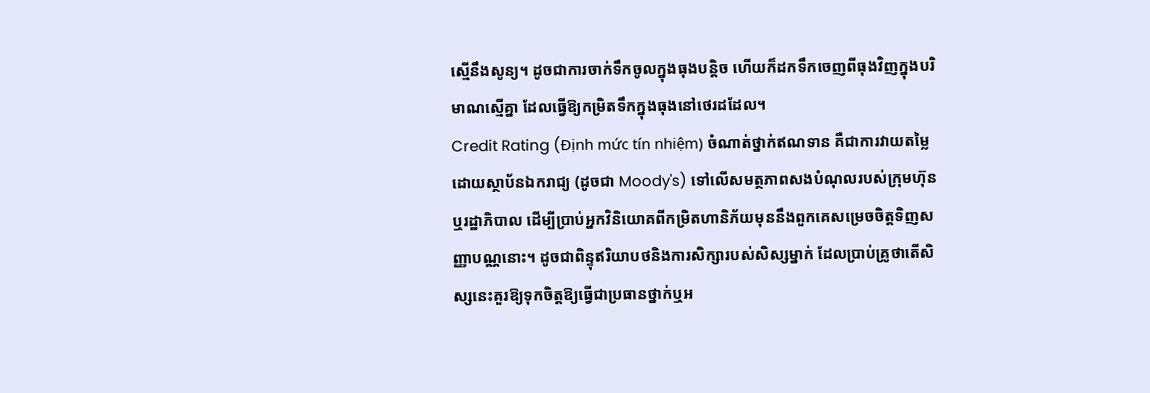ស្មើនឹងសូន្យ។ ដូចជាការចាក់ទឹកចូលក្នុងធុងបន្តិច ហើយក៏ដកទឹកចេញពីធុងវិញក្នុងបរិមាណស្មើគ្នា ដែលធ្វើឱ្យកម្រិតទឹកក្នុងធុងនៅថេរដដែល។
Credit Rating (Định mức tín nhiệm) ចំណាត់ថ្នាក់ឥណទាន គឺជាការវាយតម្លៃដោយស្ថាប័នឯករាជ្យ (ដូចជា Moody's) ទៅលើសមត្ថភាពសងបំណុលរបស់ក្រុមហ៊ុន ឬរដ្ឋាភិបាល ដើម្បីប្រាប់អ្នកវិនិយោគពីកម្រិតហានិភ័យមុននឹងពួកគេសម្រេចចិត្តទិញសញ្ញាបណ្ណនោះ។ ដូចជាពិន្ទុឥរិយាបថនិងការសិក្សារបស់សិស្សម្នាក់ ដែលប្រាប់គ្រូថាតើសិស្សនេះគួរឱ្យទុកចិត្តឱ្យធ្វើជាប្រធានថ្នាក់ឬអ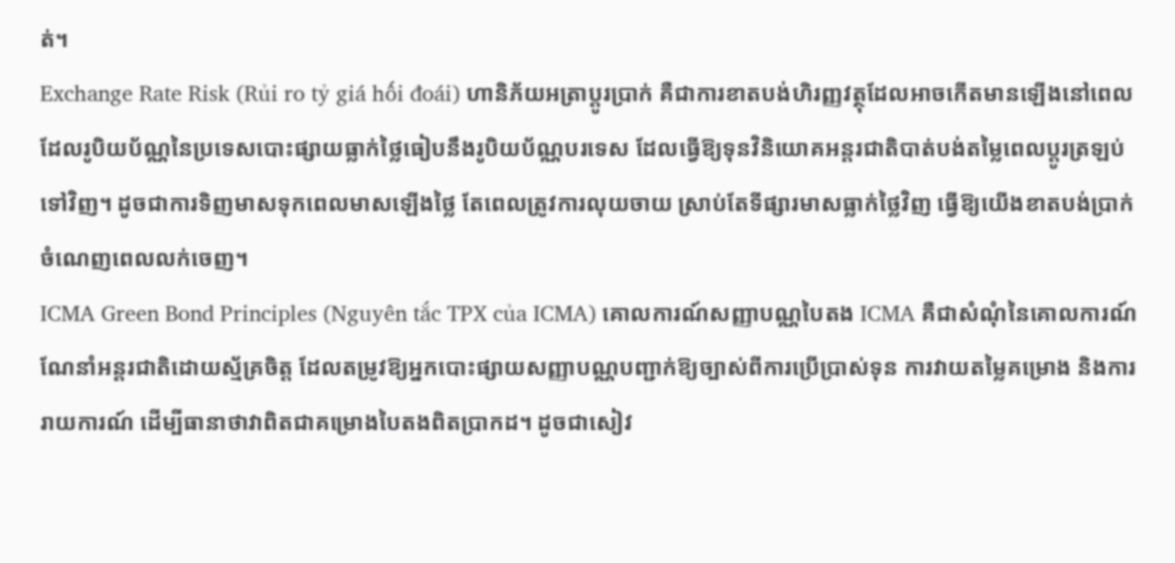ត់។
Exchange Rate Risk (Rủi ro tỷ giá hối đoái) ហានិភ័យអត្រាប្តូរប្រាក់ គឺជាការខាតបង់ហិរញ្ញវត្ថុដែលអាចកើតមានឡើងនៅពេលដែលរូបិយប័ណ្ណនៃប្រទេសបោះផ្សាយធ្លាក់ថ្លៃធៀបនឹងរូបិយប័ណ្ណបរទេស ដែលធ្វើឱ្យទុនវិនិយោគអន្តរជាតិបាត់បង់តម្លៃពេលប្តូរត្រឡប់ទៅវិញ។ ដូចជាការទិញមាសទុកពេលមាសឡើងថ្លៃ តែពេលត្រូវការលុយចាយ ស្រាប់តែទីផ្សារមាសធ្លាក់ថ្លៃវិញ ធ្វើឱ្យយើងខាតបង់ប្រាក់ចំណេញពេលលក់ចេញ។
ICMA Green Bond Principles (Nguyên tắc TPX của ICMA) គោលការណ៍សញ្ញាបណ្ណបៃតង ICMA គឺជាសំណុំនៃគោលការណ៍ណែនាំអន្តរជាតិដោយស្ម័គ្រចិត្ត ដែលតម្រូវឱ្យអ្នកបោះផ្សាយសញ្ញាបណ្ណបញ្ជាក់ឱ្យច្បាស់ពីការប្រើប្រាស់ទុន ការវាយតម្លៃគម្រោង និងការរាយការណ៍ ដើម្បីធានាថាវាពិតជាគម្រោងបៃតងពិតប្រាកដ។ ដូចជាសៀវ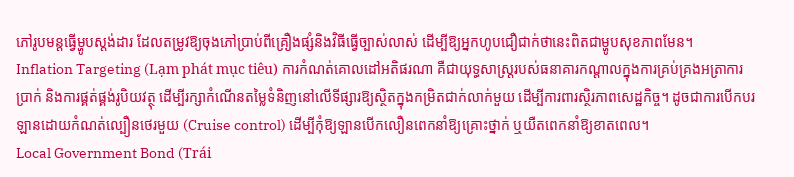ភៅរូបមន្តធ្វើម្ហូបស្តង់ដារ ដែលតម្រូវឱ្យចុងភៅប្រាប់ពីគ្រឿងផ្សំនិងវិធីធ្វើច្បាស់លាស់ ដើម្បីឱ្យអ្នកហូបជឿជាក់ថានេះពិតជាម្ហូបសុខភាពមែន។
Inflation Targeting (Lạm phát mục tiêu) ការកំណត់គោលដៅអតិផរណា គឺជាយុទ្ធសាស្ត្ររបស់ធនាគារកណ្តាលក្នុងការគ្រប់គ្រងអត្រាការប្រាក់ និងការផ្គត់ផ្គង់រូបិយវត្ថុ ដើម្បីរក្សាកំណើនតម្លៃទំនិញនៅលើទីផ្សារឱ្យស្ថិតក្នុងកម្រិតជាក់លាក់មួយ ដើម្បីការពារស្ថិរភាពសេដ្ឋកិច្ច។ ដូចជាការបើកបរឡានដោយកំណត់ល្បឿនថេរមួយ (Cruise control) ដើម្បីកុំឱ្យឡានបើកលឿនពេកនាំឱ្យគ្រោះថ្នាក់ ឬយឺតពេកនាំឱ្យខាតពេល។
Local Government Bond (Trái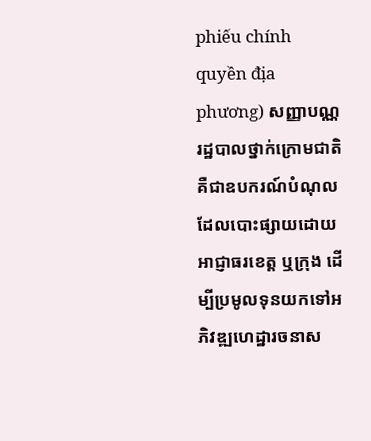phiếu chính quyền địa phương) សញ្ញាបណ្ណរដ្ឋបាលថ្នាក់ក្រោមជាតិ គឺជាឧបករណ៍បំណុលដែលបោះផ្សាយដោយអាជ្ញាធរខេត្ត ឬក្រុង ដើម្បីប្រមូលទុនយកទៅអភិវឌ្ឍហេដ្ឋារចនាស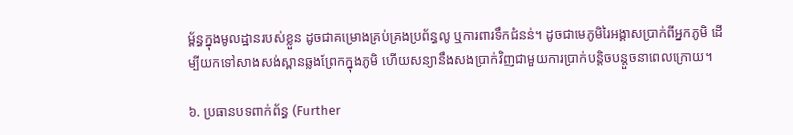ម្ព័ន្ធក្នុងមូលដ្ឋានរបស់ខ្លួន ដូចជាគម្រោងគ្រប់គ្រងប្រព័ន្ធលូ ឬការពារទឹកជំនន់។ ដូចជាមេភូមិរៃអង្គាសប្រាក់ពីអ្នកភូមិ ដើម្បីយកទៅសាងសង់ស្ពានឆ្លងព្រែកក្នុងភូមិ ហើយសន្យានឹងសងប្រាក់វិញជាមួយការប្រាក់បន្តិចបន្តួចនាពេលក្រោយ។

៦. ប្រធានបទពាក់ព័ន្ធ (Further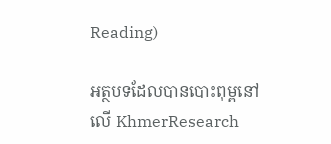Reading)

អត្ថបទដែលបានបោះពុម្ពនៅលើ KhmerResearch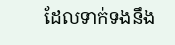ដែលទាក់ទងនឹង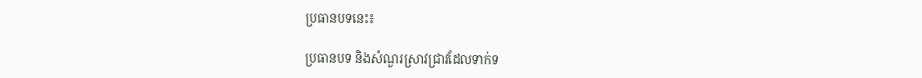ប្រធានបទនេះ៖

ប្រធានបទ និងសំណួរស្រាវជ្រាវដែលទាក់ទ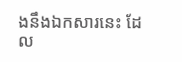ងនឹងឯកសារនេះ ដែល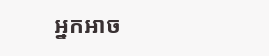អ្នកអាច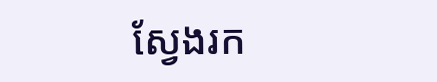ស្វែងរក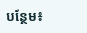បន្ថែម៖